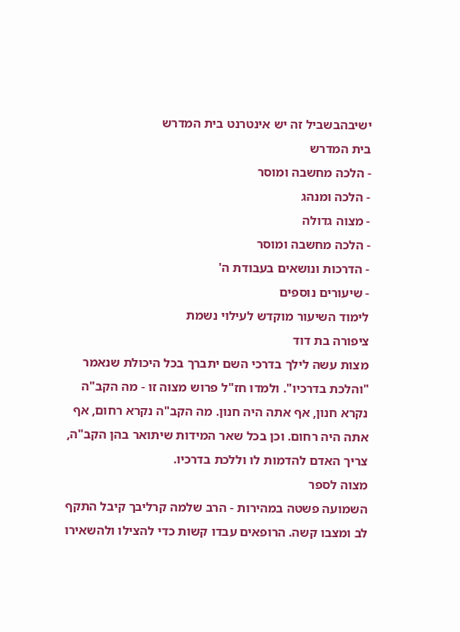ישיבהבשביל זה יש אינטרנט בית המדרש
בית המדרש
- הלכה מחשבה ומוסר
- הלכה ומנהג
- מצוה גדולה
- הלכה מחשבה ומוסר
- הדרכות ונושאים בעבודת ה'
- שיעורים נוספים
לימוד השיעור מוקדש לעילוי נשמת
ציפורה בת דוד
מצות עשה לילך בדרכי השם יתברך בכל היכולת שנאמר "והלכת בדרכיו". ולמדו חז"ל פרוש מצוה זו - מה הקב"ה נקרא חנון, אף אתה היה חנון. מה הקב"ה נקרא רחום, אף אתה היה רחום. וכן בכל שאר המידות שיתואר בהן הקב"ה, צריך האדם להדמות לו וללכת בדרכיו.
מצוה לספר
השמועה פשטה במהירות - הרב שלמה קרליבך קיבל התקף לב ומצבו קשה. הרופאים עבדו קשות כדי להצילו ולהשאירו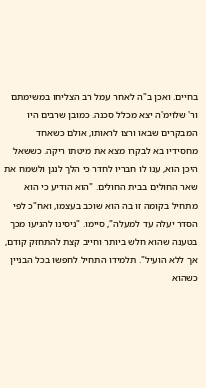בחיים. ואכן ב"ה לאחר עמל רב הצליחו במשימתם ור' שלוימ'ה יצא מכלל סכנה. כמובן שרבים היו המבקרים שבאו ורצו לראותו, אולם כשאחד מחסידיו בא לבקרו מצא את מיטתו ריקה. כששאל היכן הוא, ענו לו חבריו לחדר כי הלך לנגן ולשמח את שאר החולים בבית החולים. "הוא הודיע כי הוא מתחיל בקומה זו בה הוא שוכב בעצמו, ואח"כ לפי הסדר יעלה עד למעלה", סיימו. "ניסינו להניעו מכך בטענה שהוא חלש ביותר וחייב קצת להתחזק קודם, אך ללא הועיל". תלמידו התחיל לחפשו בכל הבניין כשהוא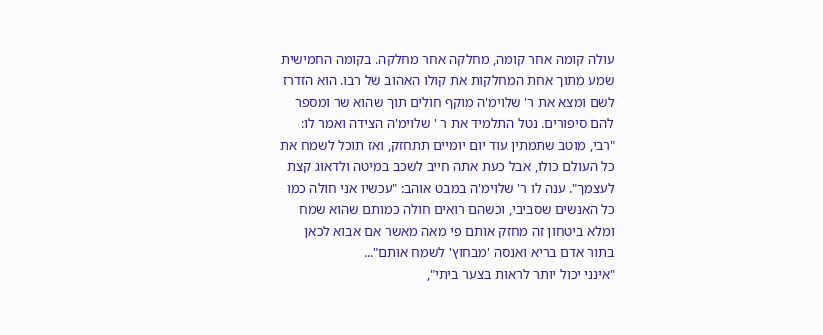עולה קומה אחר קומה, מחלקה אחר מחלקה. בקומה החמישית שמע מתוך אחת המחלקות את קולו האהוב של רבו. הוא הזדרז לשם ומצא את ר' שלוימ'ה מוקף חולים תוך שהוא שר ומספר להם סיפורים. נטל התלמיד את ר ' שלוימ'ה הצידה ואמר לו: "רבי, מוטב שתמתין עוד יום יומיים תתחזק, ואז תוכל לשמח את כל העולם כולו, אבל כעת אתה חייב לשכב במיטה ולדאוג קצת לעצמך". ענה לו ר' שלוימ'ה במבט אוהב: "עכשיו אני חולה כמו כל האנשים שסביבי, וכשהם רואים חולה כמותם שהוא שמח ומלא ביטחון זה מחזק אותם פי מאה מאשר אם אבוא לכאן בתור אדם בריא ואנסה 'מבחוץ' לשמח אותם"...
"אינני יכול יותר לראות בצער ביתי",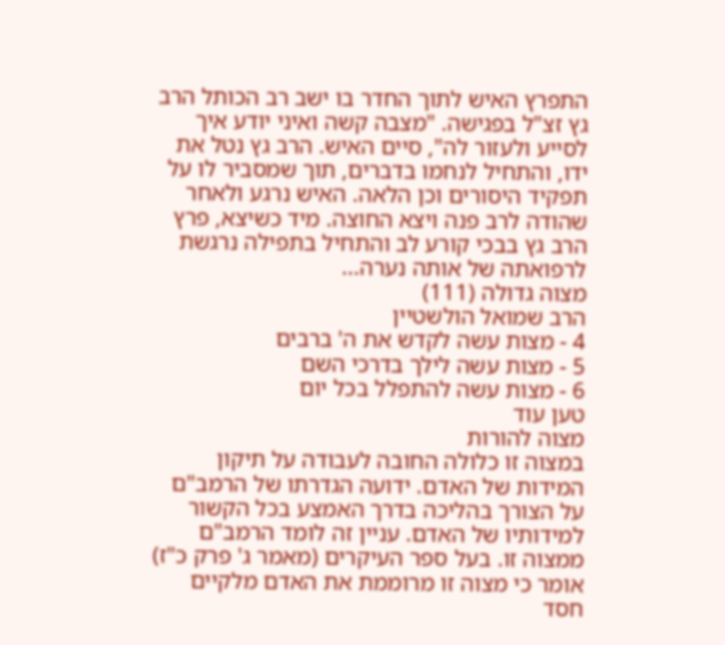התפרץ האיש לתוך החדר בו ישב רב הכותל הרב גץ זצ"ל בפגישה. "מצבה קשה ואיני יודע איך לסייע ולעזור לה", סיים האיש. הרב גץ נטל את ידו, והתחיל לנחמו בדברים, תוך שמסביר לו על תפקיד היסורים וכן הלאה. האיש נרגע ולאחר שהודה לרב פנה ויצא החוצה. מיד כשיצא, פרץ הרב גץ בבכי קורע לב והתחיל בתפילה נרגשת לרפואתה של אותה נערה...
מצוה גדולה (111)
הרב שמואל הולשטיין
4 - מצות עשה לקדש את ה' ברבים
5 - מצות עשה לילך בדרכי השם
6 - מצות עשה להתפלל בכל יום
טען עוד
מצוה להורות
במצוה זו כלולה החובה לעבודה על תיקון המידות של האדם. ידועה הגדרתו של הרמב"ם על הצורך בהליכה בדרך האמצע בכל הקשור למידותיו של האדם. עניין זה לומד הרמב"ם ממצוה זו. בעל ספר העיקרים (מאמר ג' פרק כ"ז) אומר כי מצוה זו מרוממת את האדם מלקיים חסד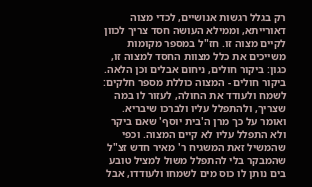רק בגלל רגשות אנושיים, לכדי מצוה דאורייתא, וממילא העושה חסד צריך לכוון לקיים מצוה זו. חז"ל במספר מקומות משייכים את כלל מצוות החסד למצוה זו, כגון: ביקור חולים, ניחום אבלים וכן הלאה.
ביקור חולים - המצוה כוללת מספר חלקים: לשמח ולעודד את החולה, לעזור לו במה שצריך, ולהתפלל עליו ולברכו שיבריא. ואומר על כך מרן ה'בית יוסף' שאם ביקר ולא התפלל עליו לא קיים המצוה. וכפי שהמשיל זאת המשגיח ר' מאיר חדש זצ"ל שהמבקר בלי להתפלל משול למציל טובע בים נותן לו כוס מים לשמחו ולעודדו, אבל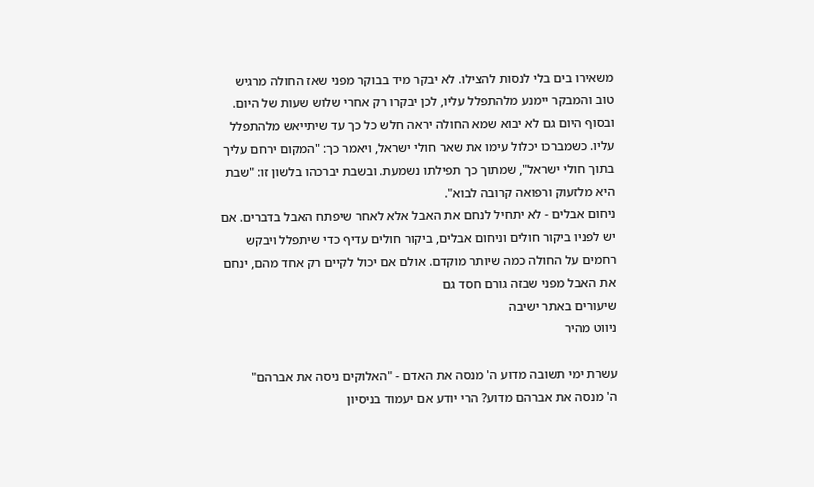משאירו בים בלי לנסות להצילו. לא יבקר מיד בבוקר מפני שאז החולה מרגיש טוב והמבקר יימנע מלהתפלל עליו, לכן יבקרו רק אחרי שלוש שעות של היום. ובסוף היום גם לא יבוא שמא החולה יראה חלש כל כך עד שיתייאש מלהתפלל עליו. כשמברכו יכלול עימו את שאר חולי ישראל, ויאמר כך: "המקום ירחם עליך בתוך חולי ישראל", שמתוך כך תפילתו נשמעת. ובשבת יברכהו בלשון זו: "שבת היא מלזעוק ורפואה קרובה לבוא".
ניחום אבלים - לא יתחיל לנחם את האבל אלא לאחר שיפתח האבל בדברים. אם יש לפניו ביקור חולים וניחום אבלים, ביקור חולים עדיף כדי שיתפלל ויבקש רחמים על החולה כמה שיותר מוקדם. אולם אם יכול לקיים רק אחד מהם, ינחם את האבל מפני שבזה גורם חסד גם
שיעורים באתר ישיבה
ניווט מהיר

עשרת ימי תשובה מדוע ה' מנסה את האדם - "האלוקים ניסה את אברהם"
ה' מנסה את אברהם מדוע? הרי יודע אם יעמוד בניסיון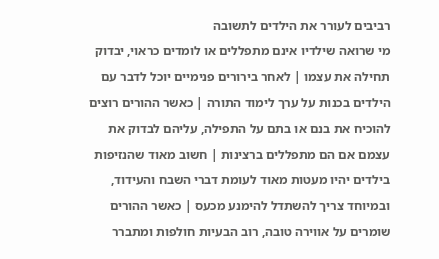רביבים לעורר את הילדים לתשובה
מי שרואה שילדיו אינם מתפללים או לומדים כראוי, יבדוק תחילה את עצמו | לאחר בירורים פנימיים יוכל לדבר עם הילדים בכנות על ערך לימוד התורה | כאשר ההורים רוצים להוכיח את בנם או בתם על התפילה, עליהם לבדוק את עצמם אם הם מתפללים ברצינות | חשוב מאוד שהנזיפות בילדים יהיו מעטות מאוד לעומת דברי השבח והעידוד, ובמיוחד צריך להשתדל להימנע מכעס | כאשר ההורים שומרים על אווירה טובה, רוב הבעיות חולפות ומתברר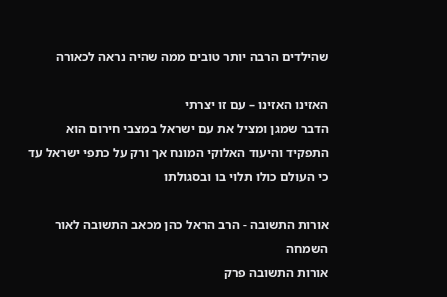שהילדים הרבה יותר טובים ממה שהיה נראה לכאורה

האזינו האזינו – עם זו יצרתי
הדבר שמגן ומציל את עם ישראל במצבי חירום הוא התפקיד והיעוד האלוקי המונח אך ורק על כתפי ישראל עד כי העולם כולו תלוי בו ובסגולתו

אורות התשובה - הרב הראל כהן מכאב התשובה לאור השמחה
אורות התשובה פרק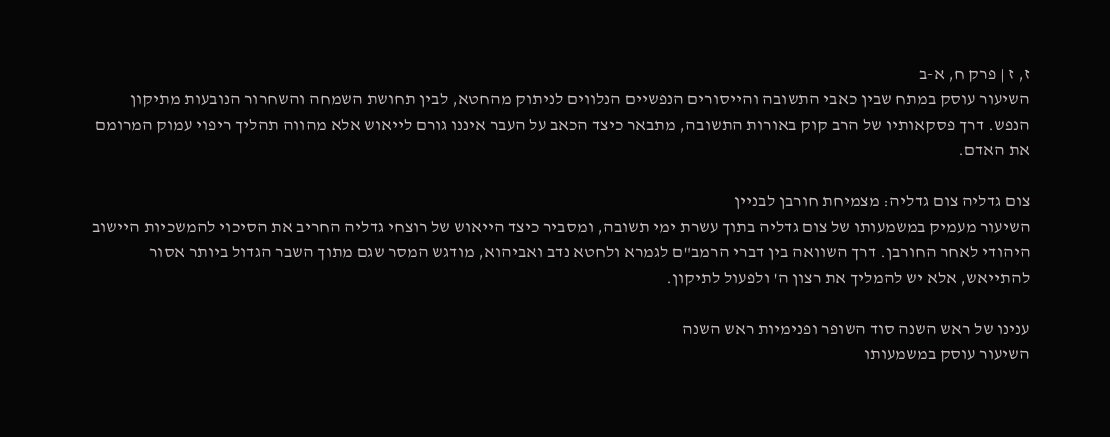ז, ז | פרק ח, א-ב
השיעור עוסק במתח שבין כאבי התשובה והייסורים הנפשיים הנלווים לניתוק מהחטא, לבין תחושת השמחה והשחרור הנובעות מתיקון הנפש. דרך פסקאותיו של הרב קוק באורות התשובה, מתבאר כיצד הכאב על העבר איננו גורם לייאוש אלא מהווה תהליך ריפוי עמוק המרומם את האדם.

צום גדליה צום גדליה: מצמיחת חורבן לבניין
השיעור מעמיק במשמעותו של צום גדליה בתוך עשרת ימי תשובה, ומסביר כיצד הייאוש של רוצחי גדליה החריב את הסיכוי להמשכיות היישוב היהודי לאחר החורבן. דרך השוואה בין דברי הרמב"ם לגמרא ולחטא נדב ואביהוא, מודגש המסר שגם מתוך השבר הגדול ביותר אסור להתייאש, אלא יש להמליך את רצון ה' ולפעול לתיקון.

ענינו של ראש השנה סוד השופר ופנימיות ראש השנה
השיעור עוסק במשמעותו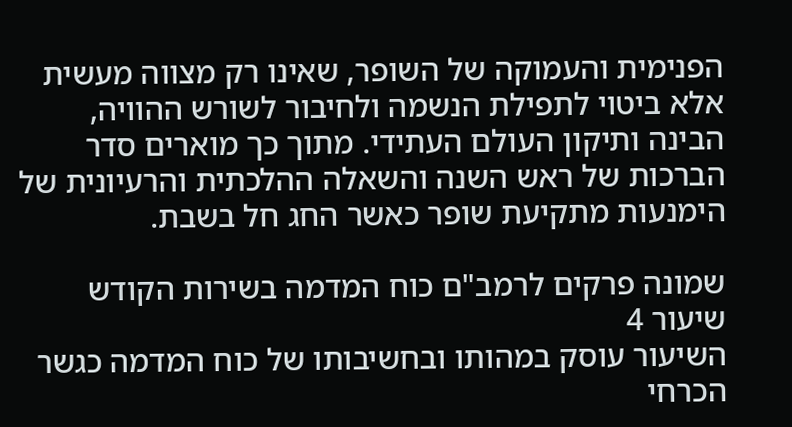הפנימית והעמוקה של השופר, שאינו רק מצווה מעשית אלא ביטוי לתפילת הנשמה ולחיבור לשורש ההוויה, הבינה ותיקון העולם העתידי. מתוך כך מוארים סדר הברכות של ראש השנה והשאלה ההלכתית והרעיונית של הימנעות מתקיעת שופר כאשר החג חל בשבת.

שמונה פרקים לרמב"ם כוח המדמה בשירות הקודש
שיעור 4
השיעור עוסק במהותו ובחשיבותו של כוח המדמה כגשר הכרחי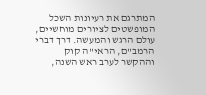המתרגם את רעיונות השכל המופשטים לציורים מוחשיים, עולם הרגש והמעשה. דרך דברי הרמב"ם, הראי"ה קוק וההקשר לערב ראש השנה,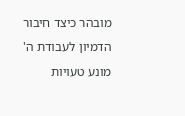מובהר כיצד חיבור הדמיון לעבודת ה' מונע טעויות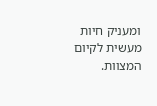ומעניק חיות מעשית לקיום המצוות.